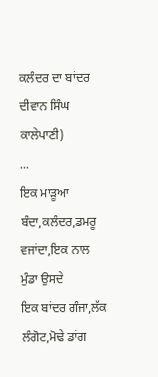ਕਲੰਦਰ ਦਾ ਬਾਂਦਰ
ਦੀਵਾਨ ਸਿੰਘ ਕਾਲੇਪਾਣੀ)
...
ਇਕ ਮਾੜੂਆ ਬੰਦਾ,ਕਲੰਦਰ,ਡਮਰੂ ਵਜਾਂਦਾ,ਇਕ ਨਾਲ
ਮੁੰਡਾ ਉਸਦੇ
ਇਕ ਬਾਂਦਰ ਗੰਜਾ,ਲੱਕ ਲੰਗੋਟ,ਮੋਢੇ ਡਾਂਗ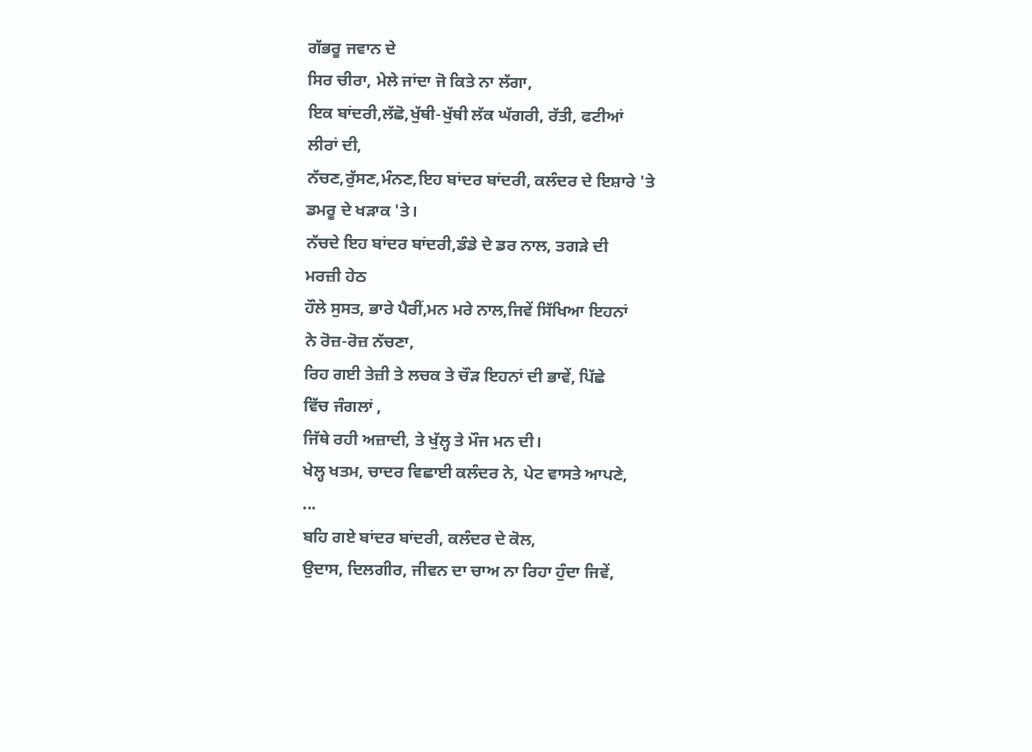ਗੱਭਰੂ ਜਵਾਨ ਦੇ
ਸਿਰ ਚੀਰਾ, ਮੇਲੇ ਜਾਂਦਾ ਜੋ ਕਿਤੇ ਨਾ ਲੱਗਾ,
ਇਕ ਬਾਂਦਰੀ,ਲੱਛੋ,ਖੁੱਥੀ-ਖੁੱਥੀ ਲੱਕ ਘੱਗਰੀ, ਰੱਤੀ, ਫਟੀਆਂ
ਲੀਰਾਂ ਦੀ,
ਨੱਚਣ,ਰੁੱਸਣ,ਮੰਨਣ,ਇਹ ਬਾਂਦਰ ਬਾਂਦਰੀ, ਕਲੰਦਰ ਦੇ ਇਸ਼ਾਰੇ 'ਤੇ
ਡਮਰੂ ਦੇ ਖੜਾਕ 'ਤੇ।
ਨੱਚਦੇ ਇਹ ਬਾਂਦਰ ਬਾਂਦਰੀ,ਡੰਡੇ ਦੇ ਡਰ ਨਾਲ, ਤਗੜੇ ਦੀ
ਮਰਜ਼ੀ ਹੇਠ
ਹੌਲੇ ਸੁਸਤ, ਭਾਰੇ ਪੈਰੀਂ,ਮਨ ਮਰੇ ਨਾਲ,ਜਿਵੇਂ ਸਿੱਖਿਆ ਇਹਨਾਂ
ਨੇ ਰੋਜ਼-ਰੋਜ਼ ਨੱਚਣਾ,
ਰਿਹ ਗਈ ਤੇਜ਼ੀ ਤੇ ਲਚਕ ਤੇ ਚੌੜ ਇਹਨਾਂ ਦੀ ਭਾਵੇਂ, ਪਿੱਛੇ
ਵਿੱਚ ਜੰਗਲਾਂ ,
ਜਿੱਥੇ ਰਹੀ ਅਜ਼ਾਦੀ, ਤੇ ਖੁੱਲ੍ਹ ਤੇ ਮੌਜ ਮਨ ਦੀ।
ਖੇਲ੍ਹ ਖਤਮ, ਚਾਦਰ ਵਿਛਾਈ ਕਲੰਦਰ ਨੇ, ਪੇਟ ਵਾਸਤੇ ਆਪਣੇ,
...
ਬਹਿ ਗਏ ਬਾਂਦਰ ਬਾਂਦਰੀ, ਕਲੰਦਰ ਦੇ ਕੋਲ,
ਉਦਾਸ, ਦਿਲਗੀਰ, ਜੀਵਨ ਦਾ ਚਾਅ ਨਾ ਰਿਹਾ ਹੁੰਦਾ ਜਿਵੇਂ,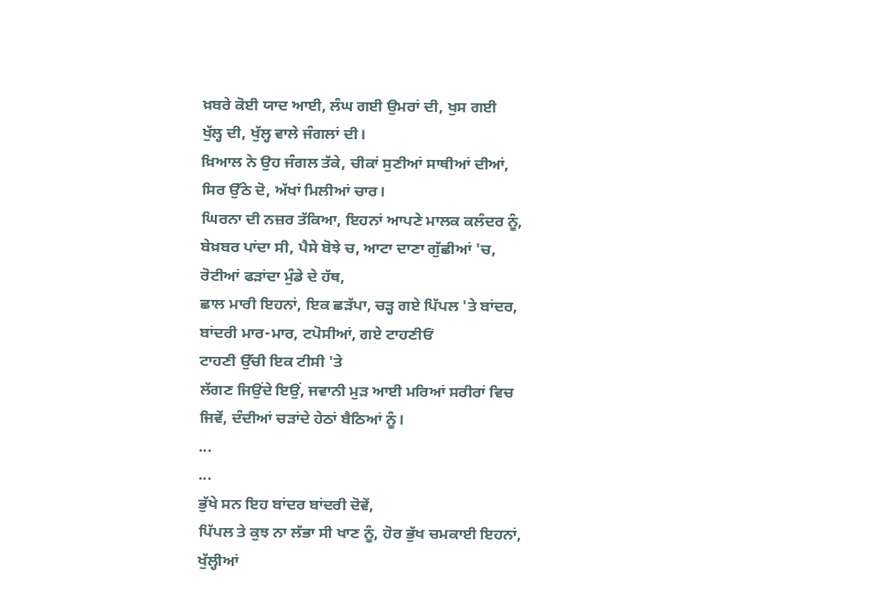ਖ਼ਬਰੇ ਕੋਈ ਯਾਦ ਆਈ, ਲੰਘ ਗਈ ਉਮਰਾਂ ਦੀ, ਖੁਸ ਗਈ
ਖੁੱਲ੍ਹ ਦੀ, ਖੁੱਲ੍ਹ ਵਾਲੇ ਜੰਗਲਾਂ ਦੀ।
ਖ਼ਿਆਲ ਨੇ ਉਹ ਜੰਗਲ ਤੱਕੇ, ਚੀਕਾਂ ਸੁਣੀਆਂ ਸਾਥੀਆਂ ਦੀਆਂ,
ਸਿਰ ਉੱਠੇ ਦੋ, ਅੱਖਾਂ ਮਿਲੀਆਂ ਚਾਰ।
ਘਿਰਨਾ ਦੀ ਨਜ਼ਰ ਤੱਕਿਆ, ਇਹਨਾਂ ਆਪਣੇ ਮਾਲਕ ਕਲੰਦਰ ਨੂੰ,
ਬੇਖ਼ਬਰ ਪਾਂਦਾ ਸੀ, ਪੈਸੇ ਬੋਝੇ ਚ, ਆਟਾ ਦਾਣਾ ਗੁੱਛੀਆਂ 'ਚ,
ਰੋਟੀਆਂ ਫੜਾਂਦਾ ਮੁੰਡੇ ਦੇ ਹੱਥ,
ਛਾਲ ਮਾਰੀ ਇਹਨਾਂ, ਇਕ ਛੜੱਪਾ, ਚੜ੍ਹ ਗਏ ਪਿੱਪਲ 'ਤੇ ਬਾਂਦਰ,
ਬਾਂਦਰੀ ਮਾਰ-ਮਾਰ, ਟਪੋਸੀਆਂ, ਗਏ ਟਾਹਣੀਓਂ
ਟਾਹਣੀ ਉੱਚੀ ਇਕ ਟੀਸੀ 'ਤੇ
ਲੱਗਣ ਜਿਉਂਦੇ ਇਉਂ, ਜਵਾਨੀ ਮੁੜ ਆਈ ਮਰਿਆਂ ਸਰੀਰਾਂ ਵਿਚ
ਜਿਵੇਂ, ਦੰਦੀਆਂ ਚੜਾਂਦੇ ਹੇਠਾਂ ਬੈਠਿਆਂ ਨੂੰ।
...
...
ਭੁੱਖੇ ਸਨ ਇਹ ਬਾਂਦਰ ਬਾਂਦਰੀ ਦੋਵੇਂ,
ਪਿੱਪਲ ਤੇ ਕੁਝ ਨਾ ਲੱਭਾ ਸੀ ਖਾਣ ਨੂੰ, ਹੋਰ ਭੁੱਖ ਚਮਕਾਈ ਇਹਨਾਂ,
ਖੁੱਲ੍ਹੀਆਂ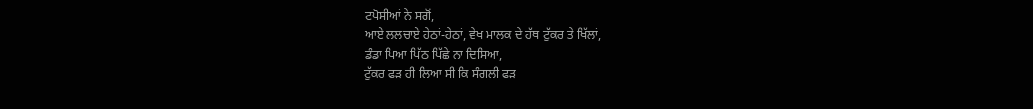ਟਪੋਸੀਆਂ ਨੇ ਸਗੋਂ,
ਆਏ ਲਲਚਾਏ ਹੇਠਾਂ-ਹੇਠਾਂ, ਵੇਖ ਮਾਲਕ ਦੇ ਹੱਥ ਟੁੱਕਰ ਤੇ ਖਿੱਲਾਂ,
ਡੰਡਾ ਪਿਆ ਪਿੱਠ ਪਿੱਛੇ ਨਾ ਦਿਸਿਆ,
ਟੁੱਕਰ ਫੜ ਹੀ ਲਿਆ ਸੀ ਕਿ ਸੰਗਲੀ ਫੜ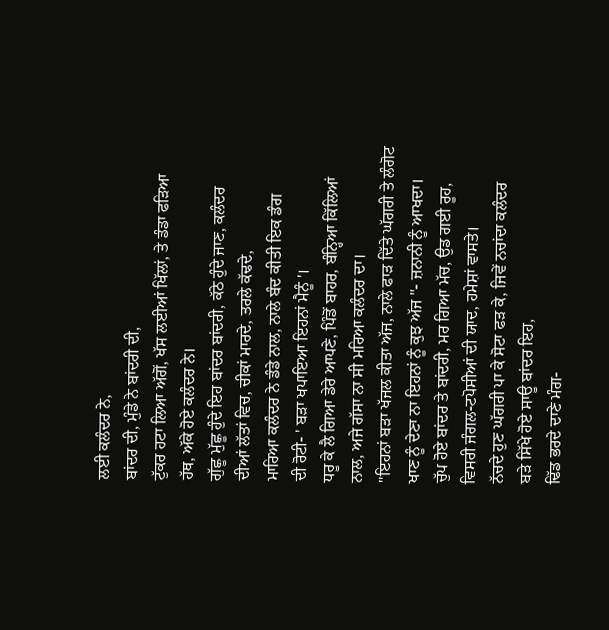ਲਈ ਕਲੰਦਰ ਨੇ,
ਬਾਂਦਰ ਦੀ, ਮੁੰਡੇ ਨੇ ਬਾਂਦਰੀ ਦੀ,
ਟੁੱਕਰ ਹਟਾ ਲਿਆ ਅੱਗੋਂ, ਖੱਸ ਲਈਆਂ ਖਿੱਲਾਂ, ਤੇ ਡੰਡਾ ਫੜਿਆ
ਹੱਥ, ਅੱਕੇ ਹੋਏ ਕਲੰਦਰ ਨੇ।
ਗੁੱਛੂ ਮੁੱਛੂ ਹੁੰਦੇ ਇਹ ਬਾਂਦਰ ਬਾਂਦਰੀ, ਕੱਠੇ ਹੁੰਦੇ ਜਾਣ, ਕਲੰਦਰ
ਦੀਆਂ ਲੱਤਾਂ ਵਿਚ, ਚੀਕਾਂ ਮਾਰਦੇ, ਤਰਲੇ ਕੱਢਦੇ,
ਮਾਰਿਆ ਕਲੰਦਰ ਨੇ ਡੰਡੇ ਨਾਲ, ਨਾਲੇ ਬੰਦ ਕੀਤੀ ਇਕ ਡੰਗ
ਦੀ ਰੋਟੀ- ' ਬੜਾ ਖਪਾਇਆ ਇਹਨਾਂ ਮੈਨੂੰ '।
ਧਰੂ ਕੇ ਲੈ ਗਿਆ ਡੇਰੇ ਆਪਣੇ, ਪਿੰਡੋਂ ਬਾਹਰ, ਬੰਨ੍ਹਿਆ ਕਿੱਲਿਆਂ
ਨਾਲ, ਅਜੇ ਗੱਸਾ ਨਾ ਸੀ ਮਰਿਆ ਕਲੰਦਰ ਦਾ।
"ਇਹਨਾਂ ਬੜਾ ਖੱਜਲ ਕੀਤਾ ਅੱਜ, ਨਾਲੇ ਫਾੜ ਦਿੱਤੇ ਘੱਗਰੀ ਤੇ ਲੰਗੋਟ
ਖਾਣ ਨੂੰ ਦੇਣਾ ਨਾ ਇਹਨਾਂ ਨੂੰ ਕੁਝ ਅੱਜ "- ਜ਼ਨਾਨੀ ਨੂੰ ਆਖਦਾ।
ਚੁੱਪ ਹੋਏ ਬਾਂਦਰ ਤੇ ਬਾਂਦਰੀ, ਮਰ ਗਿਆ ਮੱਚ, ਉਡ ਗਈ ਰੂਹ,
ਵਿਸਰੀ ਜੰਗਲ-ਟਪੋਸੀਆਂ ਦੀ ਯਾਦ, ਹਮੇਸ਼ਾਂ ਵਾਸਤੇ।
ਨੱਚਦੇ ਹੁਣ ਘੱਗਰੀ ਪਾ ਕੇ ਸੋਟਾ ਫੜ ਕੇ, ਜਿਵੇਂ ਨਚਾਂਦਾ ਕਲੰਦਰ
ਬੜੇ ਸਿੱਖੇ ਹੋਏ ਸਾਊ ਬਾਂਦਰ ਇਹ,
ਢਿੱਡ ਭਰਦੇ ਦਾਣੇ ਮੰਗ-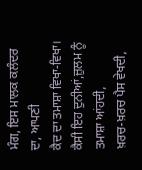ਮੰਗ, ਇਸ ਮਾਲਕ ਕਲੰਦਰ ਦਾ, ਆਪਣੀ
ਕੈਦ ਦਾ ਤਮਾਸ਼ਾ ਵਿਖਾ-ਵਿਖਾ।
ਕੈਸੀ ਇਹ ਦੁਨੀਆਂ,ਜ਼ੁਲਮ ਨੂੰ ਤਮਾਸ਼ਾ ਆਂਹਦੀ,
ਖ਼ਰਚ-ਖ਼ਰਚ ਪੈਸ ਵੇਖਦੀ,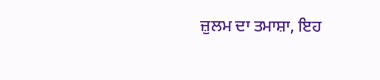ਜ਼ੁਲਮ ਦਾ ਤਮਾਸ਼ਾ, ਇਹ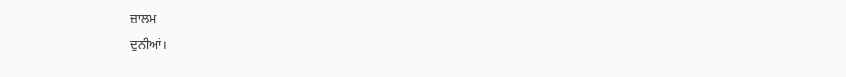ਜ਼ਾਲਮ
ਦੁਨੀਆਂ।